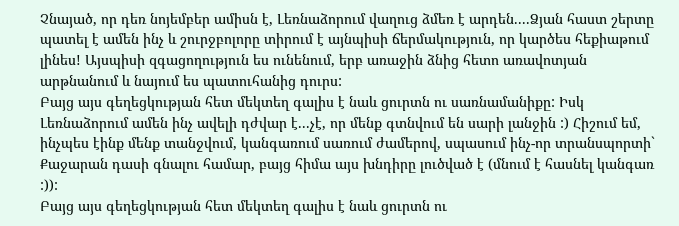Չնայած, որ դեռ նոյեմբեր ամիսն է, Լեռնաձորում վաղուց ձմեռ է արդեն....Ձյան հաստ շերտը պատել է ամեն ինչ և շուրջբոլորը տիրում է այնպիսի ճերմակություն, որ կարծես հեքիաթում լինես! Այսպիսի զգացողություն ես ունենում, երբ առաջին ձնից հետո առավոտյան արթնանում և նայում ես պատուհանից դուրս:
Բայց այս գեղեցկության հետ մեկտեղ գալիս է նաև ցուրտն ու սառնամանիքը: Իսկ Լեռնաձորում ամեն ինչ ավելի դժվար է...չէ, որ մենք գտնվում են սարի լանջին :) Հիշում եմ, ինչպես էինք մենք տանջվում, կանգառում սառում ժամերով, սպասում ինչ-որ տրանսպորտի` Քաջարան դասի գնալու համար, բայց հիմա այս խնդիրը լուծված է (մնում է հասնել կանգառ :)):
Բայց այս գեղեցկության հետ մեկտեղ գալիս է նաև ցուրտն ու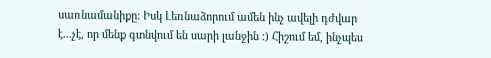սառնամանիքը: Իսկ Լեռնաձորում ամեն ինչ ավելի դժվար է...չէ, որ մենք գտնվում են սարի լանջին :) Հիշում եմ, ինչպես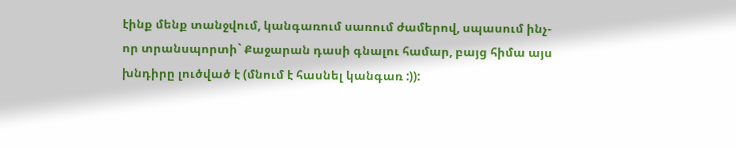էինք մենք տանջվում, կանգառում սառում ժամերով, սպասում ինչ-որ տրանսպորտի` Քաջարան դասի գնալու համար, բայց հիմա այս խնդիրը լուծված է (մնում է հասնել կանգառ :)):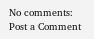No comments:
Post a Comment